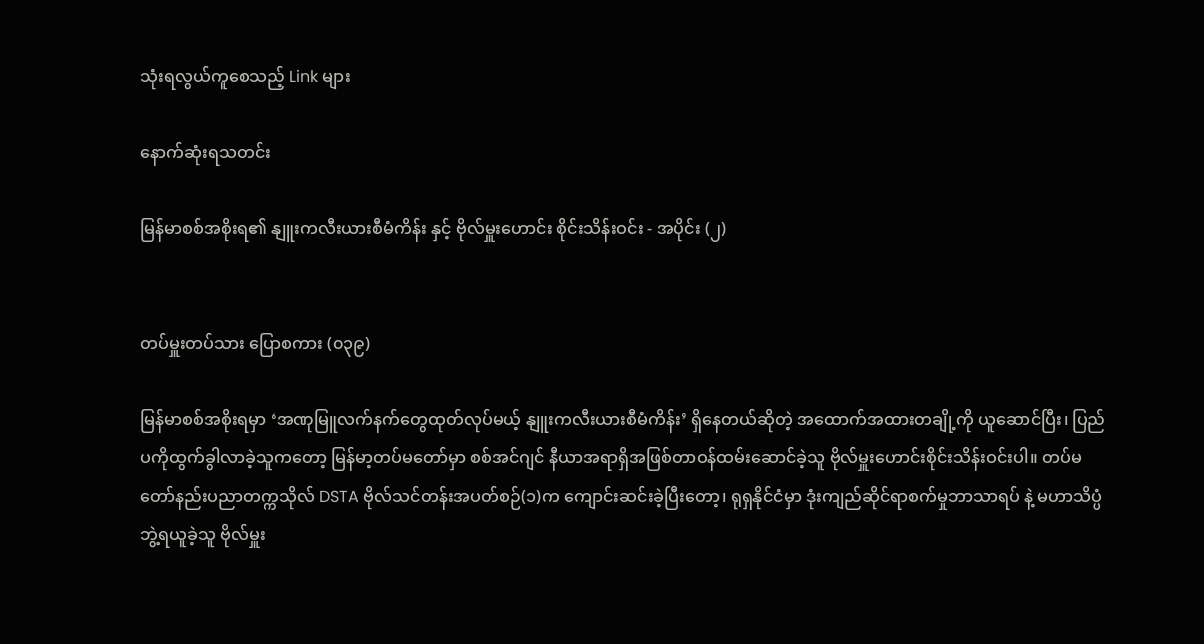သုံးရလွယ်ကူစေသည့် Link များ

နောက်ဆုံးရသတင်း

မြန်မာစစ်အစိုးရ၏ နျူးကလီးယားစီမံကိန်း နှင့် ဗိုလ်မှူးဟောင်း စိုင်းသိန်းဝင်း - အပိုင်း (၂)


တပ်မှူးတပ်သား ပြောစကား (၀၃၉)

မြန်မာစစ်အစိုးရမှာ ‘အဏုမြူလက်နက်တွေထုတ်လုပ်မယ့် နျူးကလီးယားစီမံကိန်း’ ရှိနေတယ်ဆိုတဲ့ အထောက်အထားတချို့ကို ယူဆောင်ပြီး၊ ပြည်ပကိုထွက်ခွါလာခဲ့သူကတော့ မြန်မာ့တပ်မတော်မှာ စစ်အင်ဂျင် နီယာအရာရှိအဖြစ်တာဝန်ထမ်းဆောင်ခဲ့သူ ဗိုလ်မှူးဟောင်းစိုင်းသိန်းဝင်းပါ။ တပ်မတော်နည်းပညာတက္ကသိုလ် DSTA ဗိုလ်သင်တန်းအပတ်စဉ်(၁)က ကျောင်းဆင်းခဲ့ပြီးတော့၊ ရုရှနိုင်ငံမှာ ဒုံးကျည်ဆိုင်ရာစက်မှုဘာသာရပ် နဲ့ မဟာသိပ္ပံဘွဲ့ရယူခဲ့သူ ဗိုလ်မှူး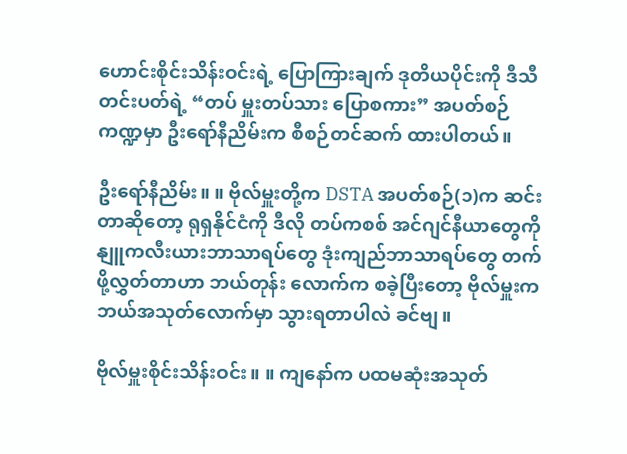ဟောင်းစိုင်းသိန်းဝင်းရဲ့ ပြောကြားချက် ဒုတိယပိုင်းကို ဒီသီတင်းပတ်ရဲ့ “တပ် မှူးတပ်သား ပြောစကား” အပတ်စဉ်ကဏ္ဍမှာ ဦးရော်နီညိမ်းက စီစဉ်တင်ဆက် ထားပါတယ်။

ဦးရော်နီညိမ်း။ ။ ဗိုလ်မှူးတို့က DSTA အပတ်စဉ်(၁)က ဆင်းတာဆိုတော့ ရုရှနိုင်ငံကို ဒီလို တပ်ကစစ် အင်ဂျင်နီယာတွေကို နျူကလီးယားဘာသာရပ်တွေ ဒုံးကျည်ဘာသာရပ်တွေ တက်ဖို့လွှတ်တာဟာ ဘယ်တုန်း လောက်က စခဲ့ပြီးတော့ ဗိုလ်မှူးက ဘယ်အသုတ်လောက်မှာ သွားရတာပါလဲ ခင်ဗျ။

ဗိုလ်မှူးစိုင်းသိန်းဝင်း။ ။ ကျနော်က ပထမဆုံးအသုတ်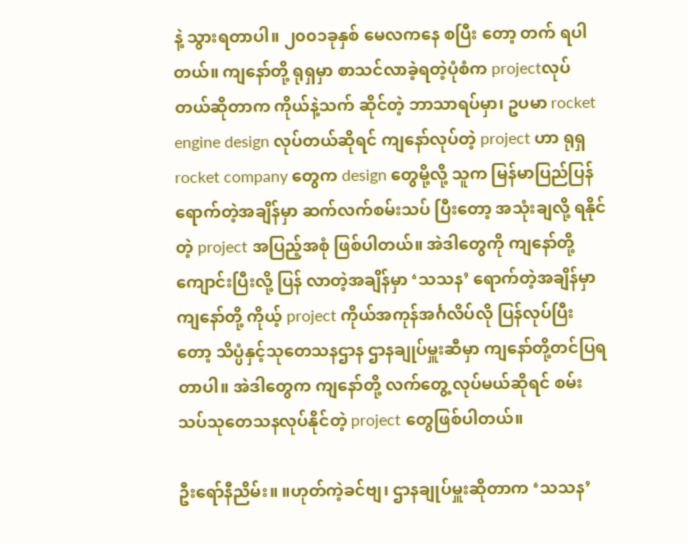နဲ့ သွားရတာပါ။ ၂၀၀၁ခုနှစ် မေလကနေ စပြီး တော့ တက် ရပါတယ်။ ကျနော်တို့ ရုရှမှာ စာသင်လာခဲ့ရတဲ့ပုံစံက projectလုပ်တယ်ဆိုတာက ကိုယ်နဲ့သက် ဆိုင်တဲ့ ဘာသာရပ်မှာ၊ ဥပမာ rocket engine design လုပ်တယ်ဆိုရင် ကျနော်လုပ်တဲ့ project ဟာ ရုရှ rocket company တွေက design တွေမို့လို့ သူက မြန်မာပြည်ပြန်ရောက်တဲ့အချိန်မှာ ဆက်လက်စမ်းသပ် ပြီးတော့ အသုံးချလို့ ရနိုင်တဲ့ project အပြည့်အစုံ ဖြစ်ပါတယ်။ အဲဒါတွေကို ကျနော်တို့ ကျောင်းပြီးလို့ ပြန် လာတဲ့အချိန်မှာ ‘သသန’ ရောက်တဲ့အချိန်မှာ ကျနော်တို့ ကိုယ့် project ကိုယ်အကုန်အင်္ဂလိပ်လို ပြန်လုပ်ပြီး တော့ သိပ္ပံနှင့်သုတေသနဌာန ဌာနချုပ်မှူးဆီမှာ ကျနော်တို့တင်ပြရတာပါ။ အဲဒါတွေက ကျနော်တို့ လက်တွေ့ လုပ်မယ်ဆိုရင် စမ်းသပ်သုတေသနလုပ်နိုင်တဲ့ project တွေဖြစ်ပါတယ်။

ဦးရော်နီညိမ်း။ ။ဟုတ်ကဲ့ခင်ဗျ၊ ဌာနချုပ်မှူးဆိုတာက ‘သသန’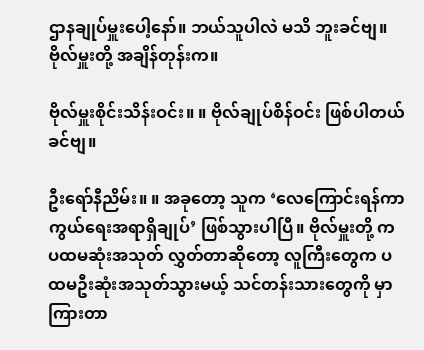ဌာနချုပ်မှူးပေါ့နော်။ ဘယ်သူပါလဲ မသိ ဘူးခင်ဗျ။ ဗိုလ်မှူးတို့ အချိန်တုန်းက။

ဗိုလ်မှူးစိုင်းသိန်းဝင်း။ ။ ဗိုလ်ချုပ်စိန်ဝင်း ဖြစ်ပါတယ် ခင်ဗျ။

ဦးရော်နီညိမ်း။ ။ အခုတော့ သူက ‘လေကြောင်းရန်ကာကွယ်ရေးအရာရှိချုပ်’ ဖြစ်သွားပါပြီ။ ဗိုလ်မှူးတို့ က ပထမဆုံးအသုတ် လွှတ်တာဆိုတော့ လူကြီးတွေက ပထမဦးဆုံးအသုတ်သွားမယ့် သင်တန်းသားတွေကို မှာကြားတာ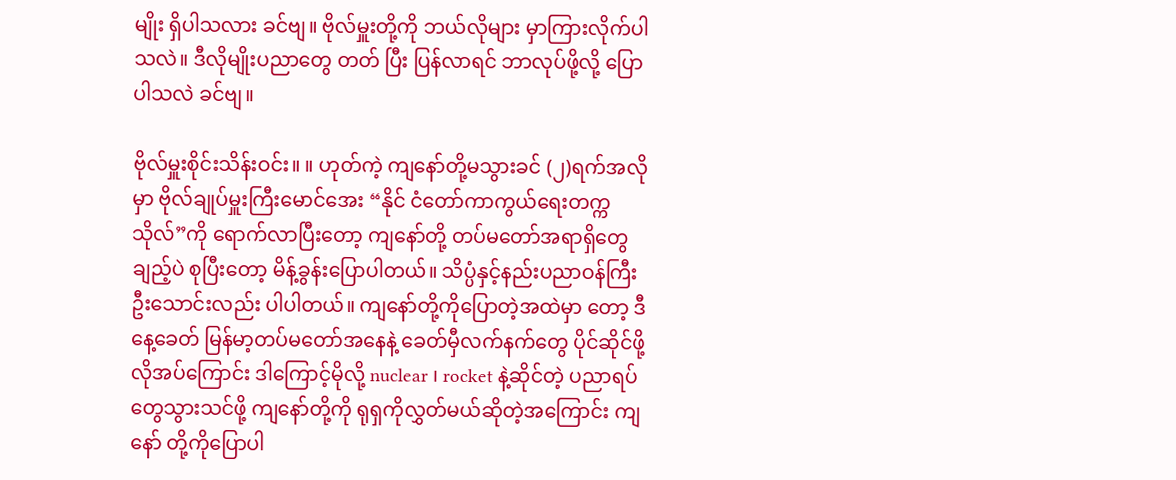မျိုး ရှိပါသလား ခင်ဗျ။ ဗိုလ်မှူးတို့ကို ဘယ်လိုများ မှာကြားလိုက်ပါသလဲ။ ဒီလိုမျိုးပညာတွေ တတ် ပြီး ပြန်လာရင် ဘာလုပ်ဖို့လို့ ပြောပါသလဲ ခင်ဗျ။

ဗိုလ်မှူးစိုင်းသိန်းဝင်း။ ။ ဟုတ်ကဲ့ ကျနော်တို့မသွားခင် (၂)ရက်အလိုမှာ ဗိုလ်ချုပ်မှူးကြီးမောင်အေး “နိုင် ငံတော်ကာကွယ်ရေးတက္ကသိုလ်”ကို ရောက်လာပြီးတော့ ကျနော်တို့ တပ်မတော်အရာရှိတွေချည့်ပဲ စုပြီးတော့ မိန့်ခွန်းပြောပါတယ်။ သိပ္ပံနှင့်နည်းပညာဝန်ကြီး ဦးသောင်းလည်း ပါပါတယ်။ ကျနော်တို့ကိုပြောတဲ့အထဲမှာ တော့ ဒီနေ့ခေတ် မြန်မာ့တပ်မတော်အနေနဲ့ ခေတ်မှီလက်နက်တွေ ပိုင်ဆိုင်ဖို့လိုအပ်ကြောင်း ဒါကြောင့်မိုလို့ nuclear ၊ rocket နဲ့ဆိုင်တဲ့ ပညာရပ်တွေသွားသင်ဖို့ ကျနော်တို့ကို ရုရှကိုလွှတ်မယ်ဆိုတဲ့အကြောင်း ကျနော် တို့ကိုပြောပါ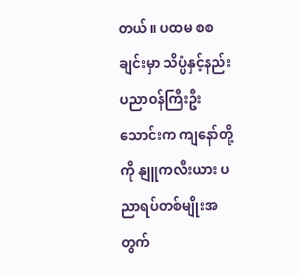တယ်။ ပထမ စစချင်းမှာ သိပ္ပံနှင့်နည်းပညာဝန်ကြီးဦးသောင်းက ကျနော်တို့ကို နျူကလီးယား ပညာရပ်တစ်မျိုးအတွက်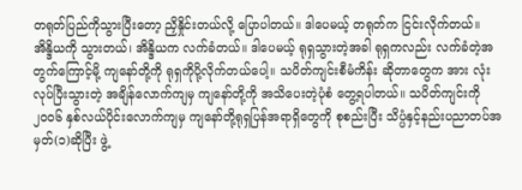တရုတ်ပြည်ကိုသွားပြီးတော့ ညှိနှိုင်းတယ်လို့ ပြောပါတယ်။ ဒါပေမယ့် တရုတ်က ငြင်းလိုက်တယ်။ အိန္ဒိယကို သွားတယ်၊ အိန္ဒိယက လက်ခံတယ်။ ဒါပေမယ့် ရုရှသွားတဲ့အခါ ရုရှကလည်း လက်ခံတဲ့အတွက်ကြောင့်မို့ ကျနော်တို့ကို ရုရှကိုပို့လိုက်တယ်ပေါ့။ သပိတ်ကျင်းစီမံကိန်း ဆိုတာတွေက အား လုံးလုပ်ပြီးသွားတဲ့ အချိန်လောက်ကျမှ ကျနော်တို့ကို အသိပေးတဲ့ပုံစံ တွေ့ရပါတယ်။ သပိတ်ကျင်းကို ၂၀၀၆ နှစ်လယ်ပိုင်းလောက်ကျမှ ကျနော်တို့ရုရှပြန်အရာရှိတွေကို စုစည်းပြီး သိပ္ပံနှင့်နည်းပညာတပ်အမှတ်(၁)ဆိုပြီး ဖွဲ့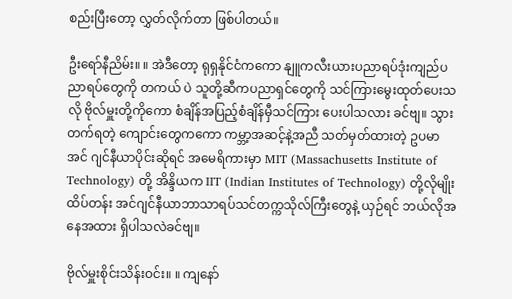စည်းပြီးတော့ လွှတ်လိုက်တာ ဖြစ်ပါတယ်။

ဦးရော်နီညိမ်း။ ။ အဲဒီတော့ ရုရှနိုင်ငံကကော နျူကလီးယားပညာရပ်ဒုံးကျည်ပညာရပ်တွေကို တကယ် ပဲ သူတို့ဆီကပညာရှင်တွေကို သင်ကြားမွေးထုတ်ပေးသလို ဗိုလ်မှူးတို့ကိုကော စံချိန်အပြည့်စံချိန်မှီသင်ကြား ပေးပါသလား ခင်ဗျ။ သွားတက်ရတဲ့ ကျောင်းတွေကကော ကမ္ဘာ့အဆင့်နဲ့အညီ သတ်မှတ်ထားတဲ့ ဥပမာ အင် ဂျင်နီယာပိုင်းဆိုရင် အမေရိကားမှာ MIT (Massachusetts Institute of Technology) တို့ အိန္ဒိယက IIT (Indian Institutes of Technology) တို့လိုမျိုး ထိပ်တန်း အင်ဂျင်နီယာဘာသာရပ်သင်တက္ကသိုလ်ကြီးတွေနဲ့ ယှဉ်ရင် ဘယ်လိုအနေအထား ရှိပါသလဲခင်ဗျ။

ဗိုလ်မှူးစိုင်းသိန်းဝင်း။ ။ ကျနော်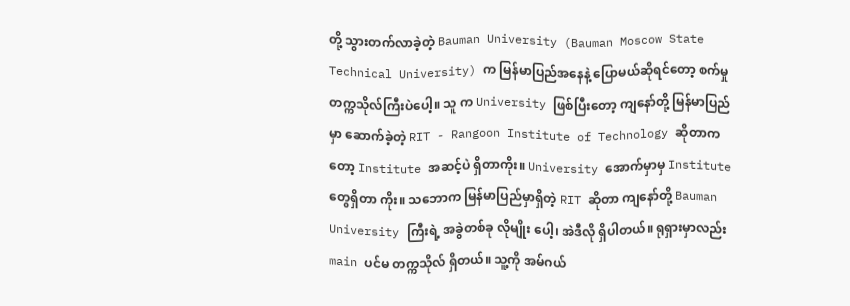တို့ သွားတက်လာခဲ့တဲ့ Bauman University (Bauman Moscow State Technical University) က မြန်မာပြည်အနေနဲ့ ပြောမယ်ဆိုရင်တော့ စက်မှုတက္ကသိုလ်ကြီးပဲပေါ့။ သူ က University ဖြစ်ပြီးတော့ ကျနော်တို့ မြန်မာပြည်မှာ ဆောက်ခဲ့တဲ့ RIT - Rangoon Institute of Technology ဆိုတာကတော့ Institute အဆင့်ပဲ ရှိတာကိုး။ University အောက်မှာမှ Institute တွေရှိတာ ကိုး။ သဘောက မြန်မာပြည်မှာရှိတဲ့ RIT ဆိုတာ ကျနော်တို့ Bauman University ကြီးရဲ့ အခွဲတစ်ခု လိုမျိုး ပေါ့၊ အဲဒီလို ရှိပါတယ်။ ရုရှားမှာလည်း main ပင်မ တက္ကသိုလ် ရှိတယ်။ သူ့ကို အမ်ဂယ်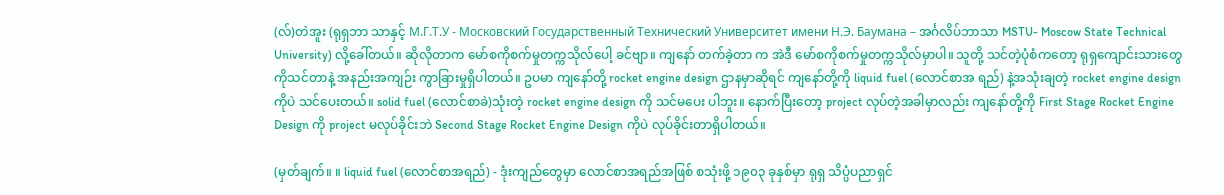(လ်)တဲအူး (ရုရှဘာ သာနှင့် М.Г.Т.У - Московский Государственный Технический Университет имени Н.Э. Баумана – အင်္ဂလိပ်ဘာသာ MSTU- Moscow State Technical University) လို့ခေါ်တယ်။ ဆိုလိုတာက မော်စကိုစက်မှုတက္ကသိုလ်ပေါ့ ခင်ဗျာ။ ကျနော် တက်ခဲ့တာ က အဲဒီ မော်စကိုစက်မှုတက္ကသိုလ်မှာပါ။ သူတို့ သင်တဲ့ပုံစံကတော့ ရုရှကျောင်းသားတွေကိုသင်တာနဲ့ အနည်းအကျဉ်း ကွာခြားမှုရှိပါတယ်။ ဥပမာ ကျနော်တို့ rocket engine design ဌာနမှာဆိုရင် ကျနော်တို့ကို liquid fuel (လောင်စာအ ရည်) နဲ့အသုံးချတဲ့ rocket engine design ကိုပဲ သင်ပေးတယ်။ solid fuel (လောင်စာခဲ)သုံးတဲ့ rocket engine design ကို သင်မပေး ပါဘူး။ နောက်ပြီးတော့ project လုပ်တဲ့အခါမှာလည်း ကျနော်တို့ကို First Stage Rocket Engine Design ကို project မလုပ်ခိုင်းဘဲ Second Stage Rocket Engine Design ကိုပဲ လုပ်ခိုင်းတာရှိပါတယ်။

(မှတ်ချက်။ ။ liquid fuel (လောင်စာအရည်) - ဒုံးကျည်တွေမှာ လောင်စာအရည်အဖြစ် စသုံးဖို့ ၁၉၀၃ ခုနှစ်မှာ ရုရှ သိပ္ပံပညာရှင်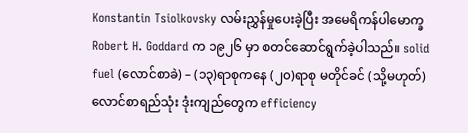Konstantin Tsiolkovsky လမ်းညွှန်မှုပေးခဲ့ပြီး အမေရိကန်ပါမောက္ခ Robert H. Goddard က ၁၉၂၆ မှာ စတင်ဆောင်ရွက်ခဲ့ပါသည်။ solid fuel (လောင်စာခဲ) – (၁၃)ရာစုကနေ (၂၀)ရာစု မတိုင်ခင် (သို့မဟုတ်) လောင်စာရည်သုံး ဒုံးကျည်တွေက efficiency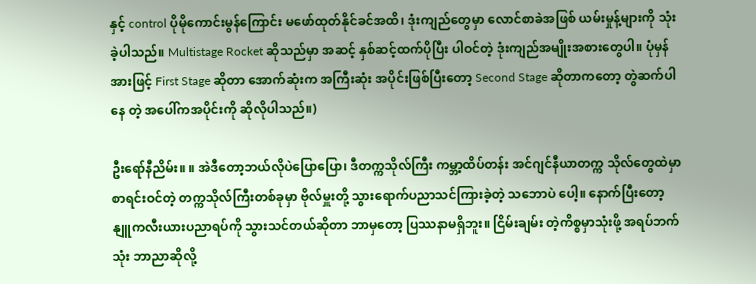နှင့် control ပိုမိုကောင်းမွန်ကြောင်း မဖော်ထုတ်နိုင်ခင်အထိ၊ ဒုံးကျည်တွေမှာ လောင်စာခဲအဖြစ် ယမ်းမှုန့်များကို သုံးခဲ့ပါသည်။ Multistage Rocket ဆိုသည်မှာ အဆင့် နှစ်ဆင့်ထက်ပိုပြီး ပါဝင်တဲ့ ဒုံးကျည်အမျိုးအစားတွေပါ။ ပုံမှန်အားဖြင့် First Stage ဆိုတာ အောက်ဆုံးက အကြီးဆုံး အပိုင်းဖြစ်ပြီးတော့ Second Stage ဆိုတာကတော့ တွဲဆက်ပါနေ တဲ့ အပေါ်ကအပိုင်းကို ဆိုလိုပါသည်။)

ဦးရော်နီညိမ်း။ ။ အဲဒီတော့ဘယ်လိုပဲပြောပြော၊ ဒီတက္ကသိုလ်ကြီး ကမ္ဘာ့ထိပ်တန်း အင်ဂျင်နီယာတက္က သိုလ်တွေထဲမှာ စာရင်းဝင်တဲ့ တက္ကသိုလ်ကြီးတစ်ခုမှာ ဗိုလ်မှူးတို့ သွားရောက်ပညာသင်ကြားခဲ့တဲ့ သဘောပဲ ပေါ့။ နောက်ပြီးတော့ နျူကလီးယားပညာရပ်ကို သွားသင်တယ်ဆိုတာ ဘာမှတော့ ပြဿနာမရှိဘူး။ ငြိမ်းချမ်း တဲ့ကိစ္စမှာသုံးဖို့ အရပ်ဘက်သုံး ဘာညာဆိုလို့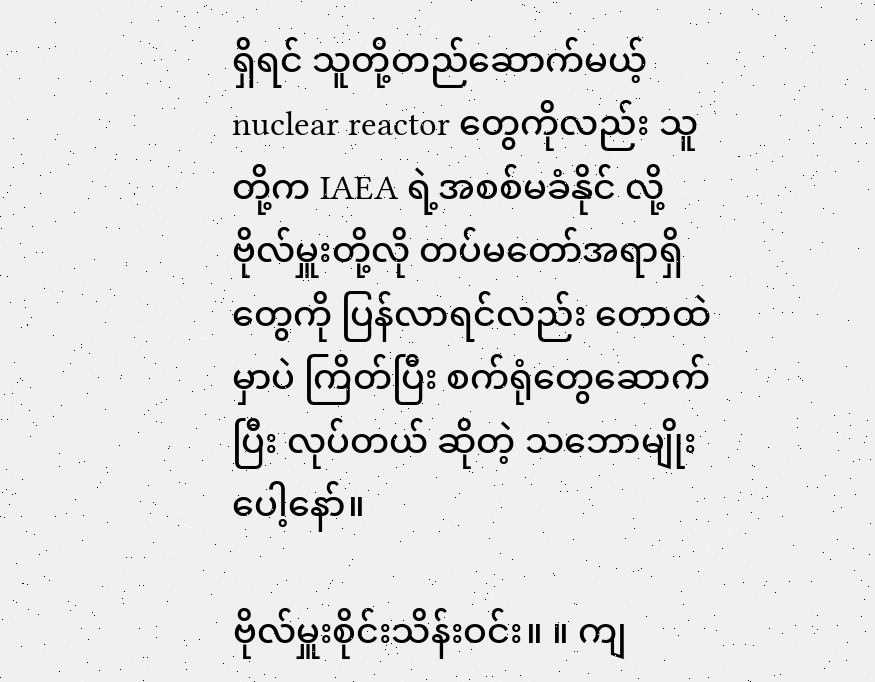ရှိရင် သူတို့တည်ဆောက်မယ့် nuclear reactor တွေကိုလည်း သူတို့က IAEA ရဲ့အစစ်မခံနိုင် လို့ ဗိုလ်မှူးတို့လို တပ်မတော်အရာရှိတွေကို ပြန်လာရင်လည်း တောထဲမှာပဲ ကြိတ်ပြီး စက်ရုံတွေဆောက်ပြီး လုပ်တယ် ဆိုတဲ့ သဘောမျိုးပေါ့နော်။

ဗိုလ်မှူးစိုင်းသိန်းဝင်း။ ။ ကျ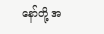နော်တို့ အ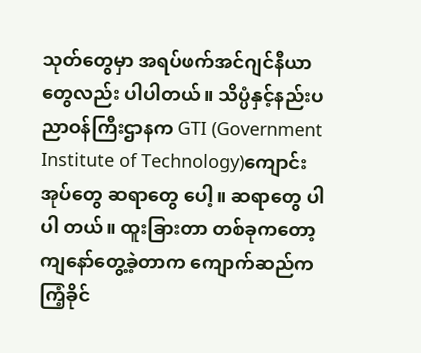သုတ်တွေမှာ အရပ်ဖက်အင်ဂျင်နီယာတွေလည်း ပါပါတယ်။ သိပ္ပံနှင့်နည်းပညာဝန်ကြီးဌာနက GTI (Government Institute of Technology)ကျောင်းအုပ်တွေ ဆရာတွေ ပေါ့။ ဆရာတွေ ပါပါ တယ်။ ထူးခြားတာ တစ်ခုကတော့ ကျနော်တွေ့ခဲ့တာက ကျောက်ဆည်က ကြံ့ခိုင်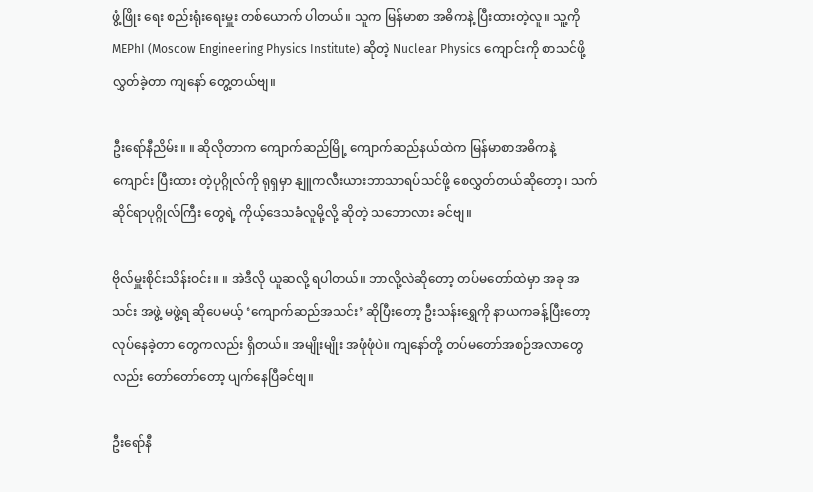ဖွံ့ဖြိုး ရေး စည်းရုံးရေးမှူး တစ်ယောက် ပါတယ်။ သူက မြန်မာစာ အဓိကနဲ့ ပြီးထားတဲ့လူ။ သူ့ကို MEPhI (Moscow Engineering Physics Institute) ဆိုတဲ့ Nuclear Physics ကျောင်းကို စာသင်ဖို့ လွှတ်ခဲ့တာ ကျနော် တွေ့တယ်ဗျ။

ဦးရော်နီညိမ်း။ ။ ဆိုလိုတာက ကျောက်ဆည်မြို့ ကျောက်ဆည်နယ်ထဲက မြန်မာစာအဓိကနဲ့ ကျောင်း ပြီးထား တဲ့ပုဂ္ဂိုလ်ကို ရုရှမှာ နျူကလီးယားဘာသာရပ်သင်ဖို့ စေလွှတ်တယ်ဆိုတော့၊ သက်ဆိုင်ရာပုဂ္ဂိုလ်ကြီး တွေရဲ့ ကိုယ့်ဒေသခံလူမို့လို့ ဆိုတဲ့ သဘောလား ခင်ဗျ။

ဗိုလ်မှူးစိုင်းသိန်းဝင်း။ ။ အဲဒီလို ယူဆလို့ ရပါတယ်။ ဘာလို့လဲဆိုတော့ တပ်မတော်ထဲမှာ အခု အသင်း အဖွဲ့ မဖွဲ့ရ ဆိုပေမယ့် ‘ကျောက်ဆည်အသင်း’ ဆိုပြီးတော့ ဦးသန်းရွှေကို နာယကခန့်ပြီးတော့ လုပ်နေခဲ့တာ တွေကလည်း ရှိတယ်။ အမျိုးမျိုး အဖုံဖုံပဲ။ ကျနော်တို့ တပ်မတော်အစဉ်အလာတွေလည်း တော်တော်တော့ ပျက်နေပြီခင်ဗျ။

ဦးရော်နီ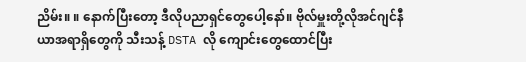ညိမ်း။ ။ နောက်ပြီးတော့ ဒီလိုပညာရှင်တွေပေါ့နော်။ ဗိုလ်မှူးတို့လိုအင်ဂျင်နီယာအရာရှိတွေကို သီးသန့် DSTA လို ကျောင်းတွေထောင်ပြီး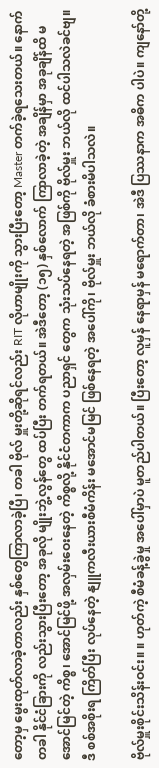တော့မှ မွေးထုတ်လာခဲ့တာလည်း နှစ်တွေကြာလာခဲ့ပြီ၊ တခါ ဗိုလ် မှူးတို့ဆိုရင်လည်း RIT လိုဟာမျိုးကို သွားပြီးတော့ Master တက်ခဲ့ရသေးတယ်။ နောက်တခါ နိုင်ငံခြားကို လည်းသွားပြီးတော့ အခုလို မျိုးဘွဲ့လွန်တွေ ထပ်ပြီး တက်ရတယ်။ အဲဒီတော့ (၁၅) နှစ်လောက် ကြာလာခဲ့တဲ့ အချိန်မှာ အခုချိန်ထိ မအောင်မြင်တဲ့ ကိစ္စ၊ အောင်မြင်ဖို့ အလှမ်းဝေးနေတဲ့ ကိစ္စလို့ နိုင်ငံတကာက ပညာရှင် တွေက သုံးသပ်နေရတဲ့ အဖြစ်ကို ဗိုလ်မှူး ဘယ်လို ထင်ပါသလဲခင်ဗျ။ ဒီ စစ်အစိုးရ ကြိတ်ပြီး လုပ်နေတဲ့ နျူကလီးယားစီမံကိန်း မအောင်မမြင် ဖြစ်နေရတဲ့ အပေါ်ကို၊ ဗိုလ်မှူး ဘယ်လို ခံစားမိပါသလဲ။

ဗိုလ်မှူးစိုင်းသိန်းဝင်း။ ။ ဟုတ်ကဲ့ စီမံခန့်ခွဲမှု အပေါ်မှာပဲ မူတည်ပါတယ်။ ပြီးတော့ လူမှန် နေရာမှန် မရောက်တာ၊ အဲဒီ ပြဿနာက အဓိက ပါပဲ။ ကျနော်တို့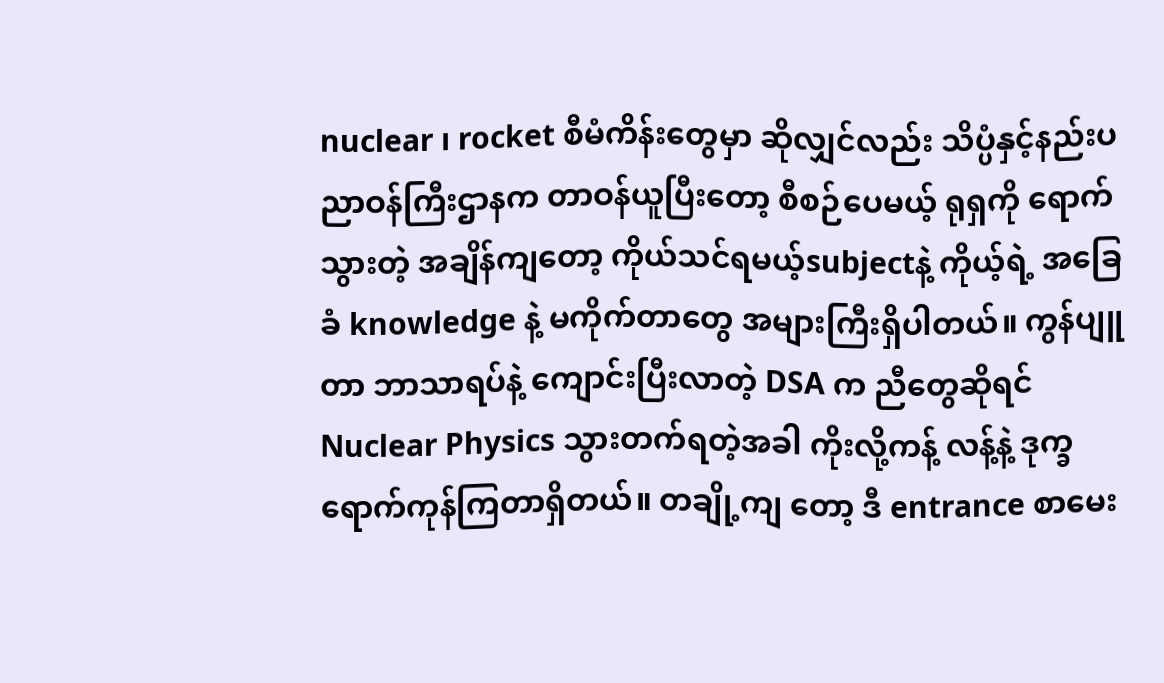nuclear ၊ rocket စီမံကိန်းတွေမှာ ဆိုလျှင်လည်း သိပ္ပံနှင့်နည်းပညာဝန်ကြီးဌာနက တာဝန်ယူပြီးတော့ စီစဉ်ပေမယ့် ရုရှကို ရောက်သွားတဲ့ အချိန်ကျတော့ ကိုယ်သင်ရမယ့်subjectနဲ့ ကိုယ့်ရဲ့ အခြေခံ knowledge နဲ့ မကိုက်တာတွေ အများကြီးရှိပါတယ်။ ကွန်ပျူတာ ဘာသာရပ်နဲ့ ကျောင်းပြီးလာတဲ့ DSA က ညီတွေဆိုရင် Nuclear Physics သွားတက်ရတဲ့အခါ ကိုးလို့ကန့် လန့်နဲ့ ဒုက္ခရောက်ကုန်ကြတာရှိတယ်။ တချို့ကျ တော့ ဒီ entrance စာမေး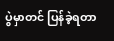ပွဲမှာတင် ပြန်ခဲ့ရတာ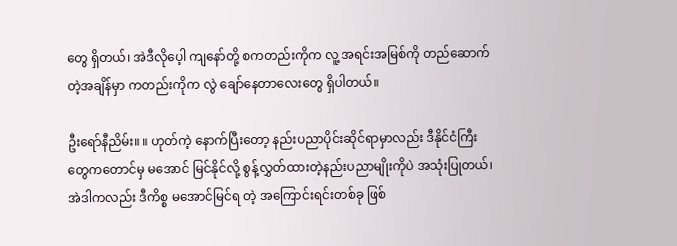တွေ ရှိတယ်၊ အဲဒီလိုပေ့ါ ကျနော်တို့ စကတည်းကိုက လူ့ အရင်းအမြစ်ကို တည်ဆောက်တဲ့အချိန်မှာ ကတည်းကိုက လွဲ ချော်နေတာလေးတွေ ရှိပါတယ်။

ဦးရော်နီညိမ်း။ ။ ဟုတ်ကဲ့ နောက်ပြီးတော့ နည်းပညာပိုင်းဆိုင်ရာမှာလည်း ဒီနိုင်ငံကြီးတွေကတောင်မှ မအောင် မြင်နိုင်လို့ စွန့်လွှတ်ထားတဲ့နည်းပညာမျိုးကိုပဲ အသုံးပြုတယ်၊ အဲဒါကလည်း ဒီကိစ္စ မအောင်မြင်ရ တဲ့ အကြောင်းရင်းတစ်ခု ဖြစ်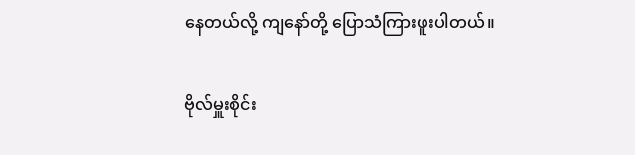နေတယ်လို့ ကျနော်တို့ ပြောသံကြားဖူးပါတယ်။

ဗိုလ်မှူးစိုင်း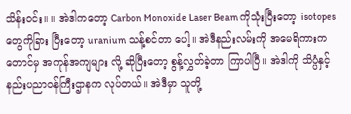သိန်းဝင်း။ ။ အဲဒါကတော့ Carbon Monoxide Laser Beam ကိုသုံးပြီးတော့ isotopes တွေကိုခြား ပြီးတော့ uranium သန့်စင်တာ ပေါ့။ အဲဒီနည်းလမ်းကို အမေရိကားကတောင်မှ အကုန်အကျများ လို့ ဆိုပြီးတော့ စွန့်လွှတ်ခဲ့တာ ကြာပါပြီ။ အဲဒါကို သိပ္ပံနှင့်နည်းပညာဝန်ကြီးဌာနက လုပ်တယ်။ အဲဒီမှာ သူတို့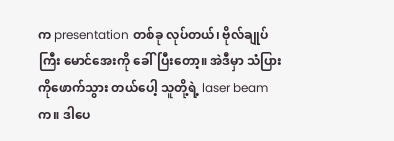က presentation တစ်ခု လုပ်တယ်၊ ဗိုလ်ချုပ်ကြီး မောင်အေးကို ခေါ်ပြီးတော့။ အဲဒီမှာ သံပြားကိုဖောက်သွား တယ်ပေါ့ သူတို့ရဲ့ laser beam က။ ဒါပေ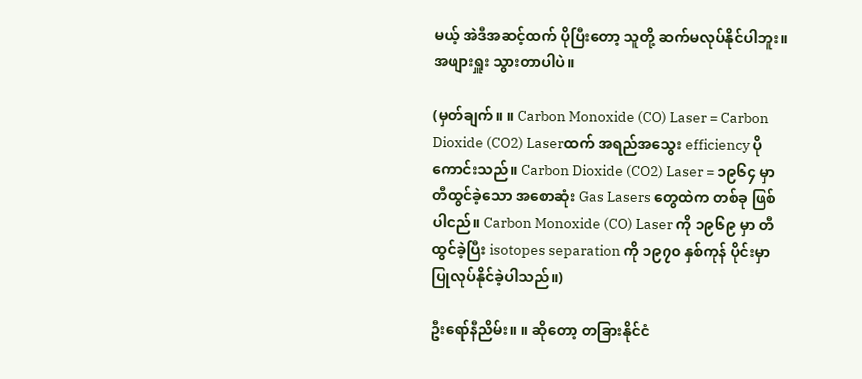မယ့် အဲဒီအဆင့်ထက် ပိုပြီးတော့ သူတို့ ဆက်မလုပ်နိုင်ပါဘူး။ အဖျားရှူး သွားတာပါပဲ။

(မှတ်ချက်။ ။ Carbon Monoxide (CO) Laser = Carbon Dioxide (CO2) Laserထက် အရည်အသွေး efficiency ပိုကောင်းသည်။ Carbon Dioxide (CO2) Laser = ၁၉၆၄ မှာ တီထွင်ခဲ့သော အစောဆုံး Gas Lasers တွေထဲက တစ်ခု ဖြစ်ပါငည်။ Carbon Monoxide (CO) Laser ကို ၁၉၆၉ မှာ တီထွင်ခဲ့ပြီး isotopes separation ကို ၁၉၇၀ နှစ်ကုန် ပိုင်းမှာ ပြုလုပ်နိုင်ခဲ့ပါသည်။)

ဦးရော်နီညိမ်း။ ။ ဆိုတော့ တခြားနိုင်ငံ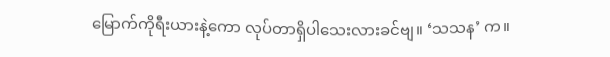မြောက်ကိုရီးယားနဲ့ကော လုပ်တာရှိပါသေးလားခင်ဗျ။ ‘သသန’ က။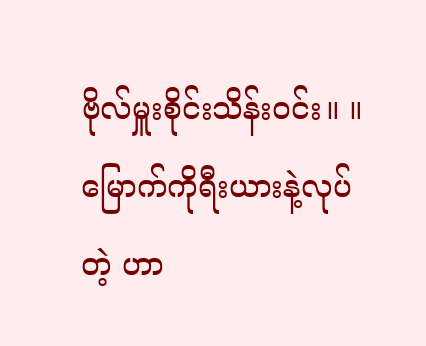ဗိုလ်မှူးစိုင်းသိန်းဝင်း။ ။ မြောက်ကိုရီးယားနဲ့လုပ်တဲ့ ဟာ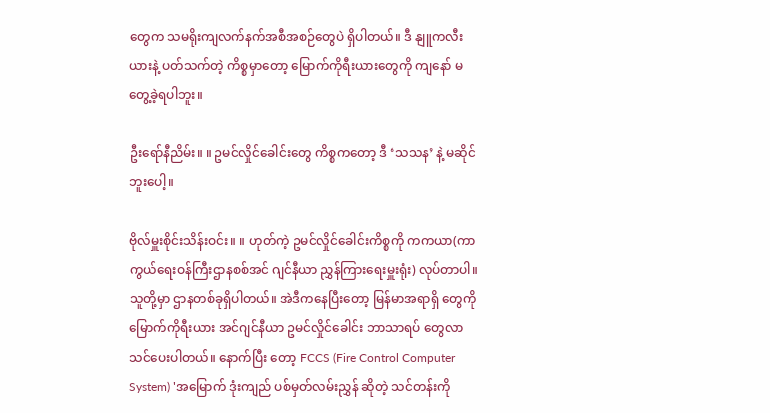တွေက သမရိုးကျလက်နက်အစီအစဉ်တွေပဲ ရှိပါတယ်။ ဒီ နျူကလီးယားနဲ့ ပတ်သက်တဲ့ ကိစ္စမှာတော့ မြောက်ကိုရီးယားတွေကို ကျနော် မတွေ့ခဲ့ရပါဘူး။

ဦးရော်နီညိမ်း။ ။ ဥမင်လှိုင်ခေါင်းတွေ ကိစ္စကတော့ ဒီ ‘သသန’ နဲ့ မဆိုင်ဘူးပေါ့။

ဗိုလ်မှူးစိုင်းသိန်းဝင်း။ ။ ဟုတ်ကဲ့ ဥမင်လှိုင်ခေါင်းကိစ္စကို ကကယာ(ကာကွယ်ရေးဝန်ကြီးဌာနစစ်အင် ဂျင်နီယာ ညွှန်ကြားရေးမှူးရုံး) လုပ်တာပါ။ သူတို့မှာ ဌာနတစ်ခုရှိပါတယ်။ အဲဒီကနေပြီးတော့ မြန်မာအရာရှိ တွေကို မြောက်ကိုရီးယား အင်ဂျင်နီယာ ဥမင်လှိုင်ခေါင်း ဘာသာရပ် တွေလာသင်ပေးပါတယ်။ နောက်ပြီး တော့ FCCS (Fire Control Computer System) 'အမြောက် ဒုံးကျည် ပစ်မှတ်လမ်းညွှန် ဆိုတဲ့ သင်တန်းကို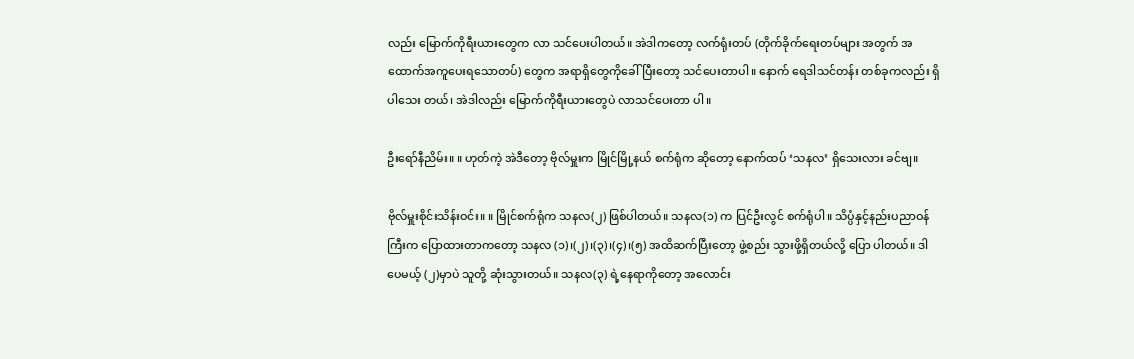လည်း မြောက်ကိုရီးယားတွေက လာ သင်ပေးပါတယ်။ အဲဒါကတော့ လက်ရုံးတပ် (တိုက်ခိုက်ရေးတပ်များ အတွက် အထောက်အကူပေးရသောတပ်) တွေက အရာရှိတွေကိုခေါ်ပြီးတော့ သင်ပေးတာပါ။ နောက် ရေဒါသင်တန်း တစ်ခုကလည်း ရှိပါသေး တယ်၊ အဲဒါလည်း မြောက်ကိုရီးယားတွေပဲ လာသင်ပေးတာ ပါ။

ဦးရော်နီညိမ်း။ ။ ဟုတ်ကဲ့ အဲဒီတော့ ဗိုလ်မှူးက မြိုင်မြို့နယ် စက်ရုံက ဆိုတော့ နောက်ထပ် ‘သနလ’ ရှိသေးလား ခင်ဗျ။

ဗိုလ်မှူးစိုင်းသိန်းဝင်း။ ။ မြိုင်စက်ရုံက သနလ(၂) ဖြစ်ပါတယ်။ သနလ(၁) က ပြင်ဦးလွင် စက်ရုံပါ။ သိပ္ပံနှင့်နည်းပညာဝန်ကြီးက ပြောထားတာကတော့ သနလ (၁)၊(၂)၊(၃)၊(၄)၊(၅) အထိဆက်ပြီးတော့ ဖွဲ့စည်း သွားဖို့ရှိတယ်လို့ ပြော ပါတယ်။ ဒါပေမယ့် (၂)မှာပဲ သူတို့ ဆုံးသွားတယ်။ သနလ(၃) ရဲ့နေရာကိုတော့ အလောင်း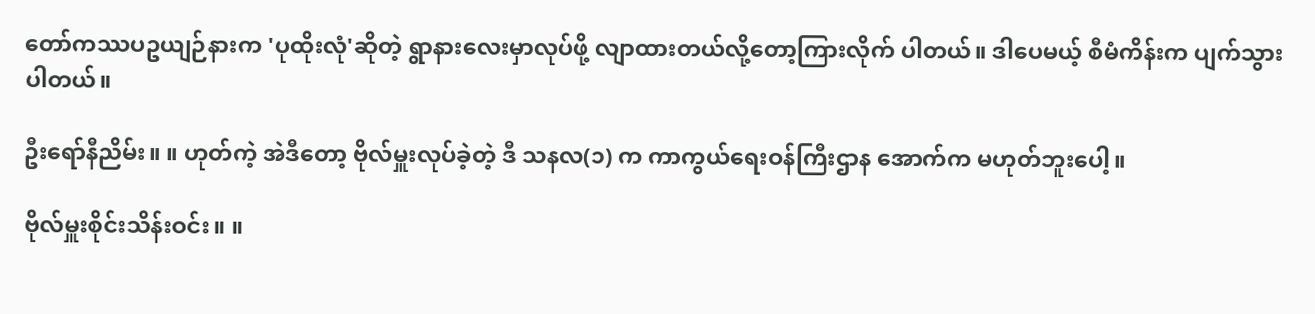တော်ကဿပဥယျဉ်နားက 'ပုထိုးလုံ'ဆိုတဲ့ ရွာနားလေးမှာလုပ်ဖို့ လျာထားတယ်လို့တော့ကြားလိုက် ပါတယ်။ ဒါပေမယ့် စီမံကိန်းက ပျက်သွားပါတယ်။

ဦးရော်နီညိမ်း။ ။ ဟုတ်ကဲ့ အဲဒီတော့ ဗိုလ်မှူးလုပ်ခဲ့တဲ့ ဒီ သနလ(၁) က ကာကွယ်ရေးဝန်ကြီးဌာန အောက်က မဟုတ်ဘူးပေါ့။

ဗိုလ်မှူးစိုင်းသိန်းဝင်း။ ။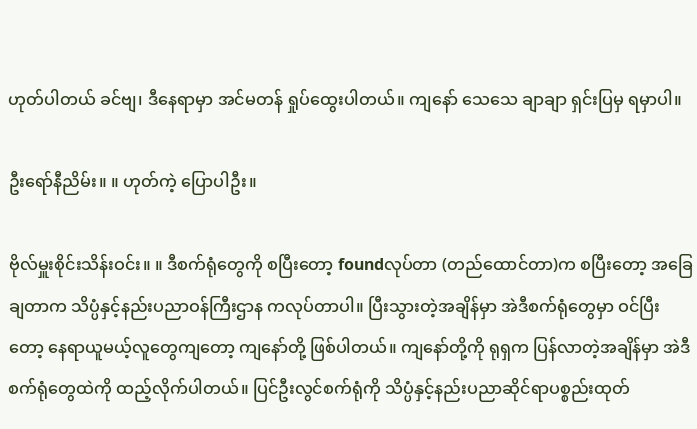ဟုတ်ပါတယ် ခင်ဗျ၊ ဒီနေရာမှာ အင်မတန် ရှုပ်ထွေးပါတယ်။ ကျနော် သေသေ ချာချာ ရှင်းပြမှ ရမှာပါ။

ဦးရော်နီညိမ်း။ ။ ဟုတ်ကဲ့ ပြောပါဦး။

ဗိုလ်မှူးစိုင်းသိန်းဝင်း။ ။ ဒီစက်ရုံတွေကို စပြီးတော့ foundလုပ်တာ (တည်ထောင်တာ)က စပြီးတော့ အခြေချတာက သိပ္ပံနှင့်နည်းပညာဝန်ကြီးဌာန ကလုပ်တာပါ။ ပြီးသွားတဲ့အချိန်မှာ အဲဒီစက်ရုံတွေမှာ ဝင်ပြီး တော့ နေရာယူမယ့်လူတွေကျတော့ ကျနော်တို့ ဖြစ်ပါတယ်။ ကျနော်တို့ကို ရုရှက ပြန်လာတဲ့အချိန်မှာ အဲဒီ စက်ရုံတွေထဲကို ထည့်လိုက်ပါတယ်။ ပြင်ဦးလွင်စက်ရုံကို သိပ္ပံနှင့်နည်းပညာဆိုင်ရာပစ္စည်းထုတ်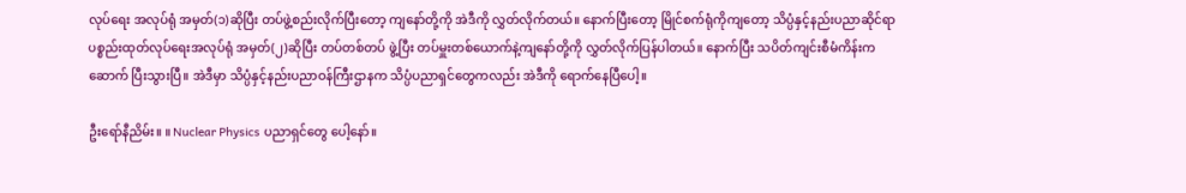လုပ်ရေး အလုပ်ရုံ အမှတ်(၁)ဆိုပြီး တပ်ဖွဲ့စည်းလိုက်ပြီးတော့ ကျနော်တို့ကို အဲဒီကို လွှတ်လိုက်တယ်။ နောက်ပြီးတော့ မြိုင်စက်ရုံကိုကျတော့ သိပ္ပံနှင့်နည်းပညာဆိုင်ရာပစ္စည်းထုတ်လုပ်ရေးအလုပ်ရုံ အမှတ်(၂)ဆိုပြီး တပ်တစ်တပ် ဖွဲ့ပြီး တပ်မှူးတစ်ယောက်နဲ့ကျနော်တို့ကို လွှတ်လိုက်ပြန်ပါတယ်။ နောက်ပြီး သပိတ်ကျင်းစီမံကိန်းက ဆောက် ပြီးသွားပြီ။ အဲဒီမှာ သိပ္ပံနှင့်နည်းပညာဝန်ကြီးဌာနက သိပ္ပံပညာရှင်တွေကလည်း အဲဒီကို ရောက်နေပြီပေါ့။

ဦးရော်နီညိမ်း။ ။ Nuclear Physics ပညာရှင်တွေ ပေါ့နော်။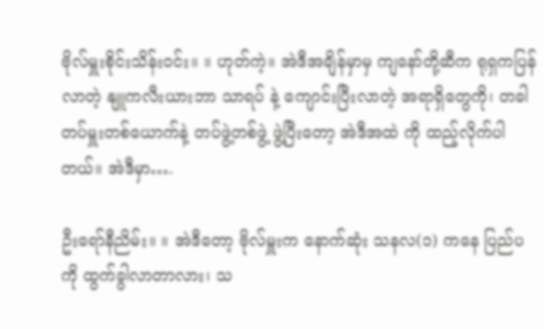ဗိုလ်မှူးစိုင်းသိန်းဝင်း။ ။ ဟုတ်ကဲ့။ အဲဒီအချိန်မှာမှ ကျနော်တို့ဆီက ရုရှကပြန်လာတဲ့ နျူကလီးယားဘာ သာရပ် နဲ့ ကျောင်းပြီးလာတဲ့ အရာရှိတွေကို၊ တခါ တပ်မှူးတစ်ယောက်နဲ့ တပ်ဖွဲ့တစ်ဖွဲ့ ဖွဲ့ပြီးတော့ အဲဒီအထဲ ကို ထည့်လိုက်ပါ တယ်။ အဲဒီမှာ….

ဦးရော်နီညိမ်း။ ။ အဲဒီတော့ ဗိုလ်မှူးက နောက်ဆုံး သနလ(၁) ကနေ ပြည်ပကို ထွက်ခွါလာတာလား၊ သ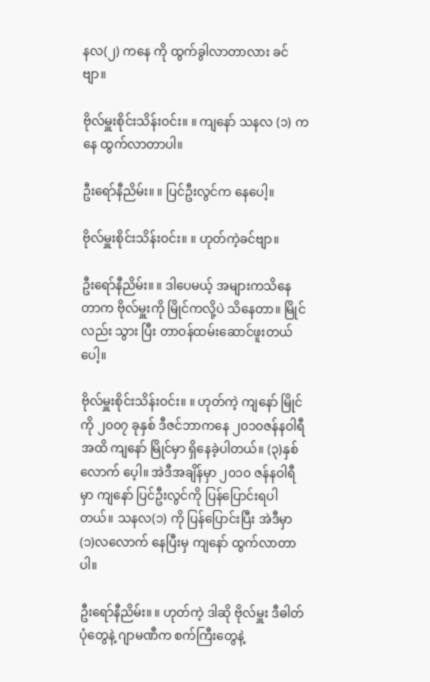နလ(၂) ကနေ ကို ထွက်ခွါလာတာလား ခင်ဗျာ။

ဗိုလ်မှူးစိုင်းသိန်းဝင်း။ ။ ကျနော် သနလ (၁) ကနေ ထွက်လာတာပါ။

ဦးရော်နီညိမ်း။ ။ ပြင်ဦးလွင်က နေပေါ့။

ဗိုလ်မှူးစိုင်းသိန်းဝင်း။ ။ ဟုတ်ကဲ့ခင်ဗျာ။

ဦးရော်နီညိမ်း။ ။ ဒါပေမယ့် အများကသိနေတာက ဗိုလ်မှူးကို မြိုင်ကလို့ပဲ သိနေတာ။ မြိုင်လည်း သွား ပြီး တာဝန်ထမ်းဆောင်ဖူးတယ် ပေါ့။

ဗိုလ်မှူးစိုင်းသိန်းဝင်း။ ။ ဟုတ်ကဲ့ ကျနော် မြိုင်ကို ၂၀၀၇ ခုနှစ် ဒီဇင်ဘာကနေ ၂၀၁၀ဇန်နဝါရီ အထိ ကျနော် မြိုင်မှာ ရှိနေခဲ့ပါတယ်။ (၃)နှစ်လောက် ပေ့ါ။ အဲဒီအချိန်မှာ ၂၀၁၀ ဇန်နဝါရီမှာ ကျနော် ပြင်ဦးလွင်ကို ပြန်ပြောင်းရပါတယ်။ သနလ(၁) ကို ပြန်ပြောင်းပြီး အဲဒီမှာ (၁)လလောက် နေပြီးမှ ကျနော် ထွက်လာတာပါ။

ဦးရော်နီညိမ်း။ ။ ဟုတ်ကဲ့ ဒါဆို ဗိုလ်မှူး ဒီဓါတ်ပုံတွေနဲ့ ဂျာမဏီက စက်ကြီးတွေနဲ့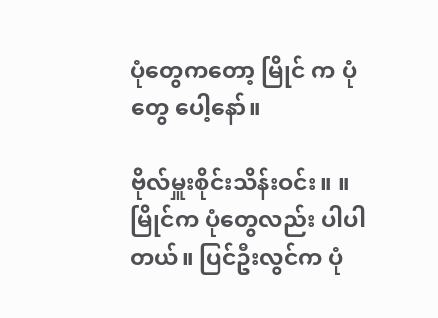ပုံတွေကတော့ မြိုင် က ပုံတွေ ပေါ့နော်။

ဗိုလ်မှူးစိုင်းသိန်းဝင်း။ ။ မြိုင်က ပုံတွေလည်း ပါပါတယ်။ ပြင်ဦးလွင်က ပုံ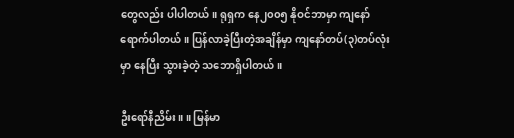တွေလည်း ပါပါတယ်။ ရုရှက နေ၂၀၀၅ နိုဝင်ဘာမှာ ကျနော် ရောက်ပါတယ်။ ပြန်လာခဲ့ပြီးတဲ့အချိန်မှာ ကျနော်တပ်(၃)တပ်လုံးမှာ နေပြီး သွားခဲ့တဲ့ သဘောရှိပါတယ်။

ဦးရော်နီညိမ်း။ ။ မြန်မာ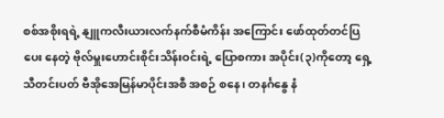စစ်အစိုးရရဲ့ နျူကလီးယားလက်နက်စီမံကိန်း အကြောင်း ဖော်ထုတ်တင်ပြပေး နေတဲ့ ဗိုလ်မှူးဟောင်းစိုင်းသိန်းဝင်းရဲ့ ပြောစကား အပိုင်း(၃)ကိုတော့ ရှေ့သီတင်းပတ် ဗီအိုအေမြန်မာပိုင်းအစီ အစဉ် စနေ၊ တနင်္ဂနွေ နံ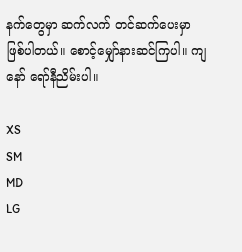နက်တွေမှာ ဆက်လက် တင်ဆက်ပေးမှာ ဖြစ်ပါတယ်။ စောင့်မျှော်နားဆင်ကြပါ။ ကျနော် ရော်နီညိမ်းပါ။

XS
SM
MD
LG